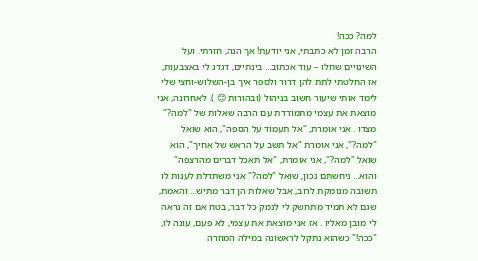למה? ככה!
הרבה זמן לא כתבתי, אני יודעת! אך הנה, חזרתי. ועל השינויים שחלו – עוד אכתוב... בינתיים, דגדג לי באצבעות, אז החלטתי לתת להן דרור ולספר איך בן-השלוש-וחצי שלי לימד אותי שיעור חשוב בניהול (ובהורות 😊 ). לאחרונה, אני מוצאת את עצמי מתמודדת עם הרבה שאלות של "למה?" מצדו . אני אומרת, "אל תעמוד על הספה", הוא שואל "למה?", אני אומרת "אל תשב על הראש של אחיך", הוא שואל "למה?", אני אומרת, "אל תאכל דברים מהרצפה" והוא... ניחשתם נכון, שואל "למה?" אני משתדלת לענות לו תשובה מנומקת לרוב, אבל שאלות הן דבר מתיש... והאמת, שגם לא תמיד מתחשק לי לנמק כל דבר, בטח אם זה נראה לי מובן מאליו . אז אני מוצאת את עצמי, לא פעם, עונה לו, "ככה!" כשהוא נתקל לראשונה במילה המוזרה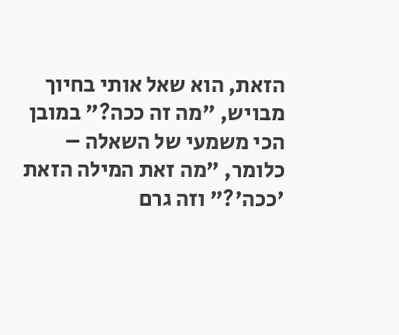הזאת, הוא שאל אותי בחיוך מבויש, "מה זה ככה?" במובן הכי משמעי של השאלה – כלומר, "מה זאת המילה הזאת 'ככה'?" וזה גרם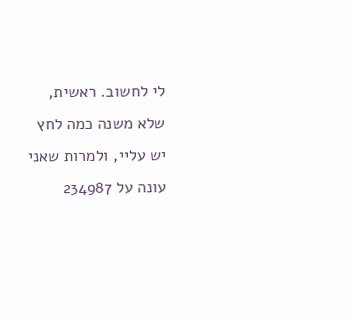לי לחשוב. ראשית, שלא משנה כמה לחץ יש עליי, ולמרות שאני עונה על 234987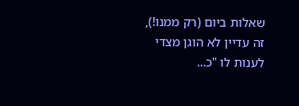שאלות ביום (רק ממנו!), זה עדיין לא הוגן מצדי לענות לו "כ...